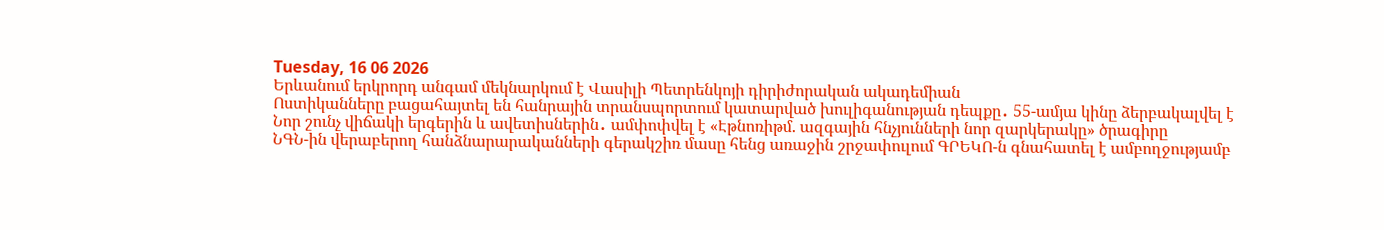Tuesday, 16 06 2026
Երևանում երկրորդ անգամ մեկնարկում է Վասիլի Պետրենկոյի դիրիժորական ակադեմիան
Ոստիկանները բացահայտել են հանրային տրանսպորտում կատարված խուլիգանության դեպքը․ 55-ամյա կինը ձերբակալվել է
Նոր շունչ վիճակի երգերին և ավետիսներին․ ամփոփվել է «Էթնոռիթմ. ազգային հնչյունների նոր զարկերակը» ծրագիրը
ՆԳՆ-ին վերաբերող հանձնարարականների գերակշիռ մասը հենց առաջին շրջափուլում ԳՐԵԿՈ-ն գնահատել է ամբողջությամբ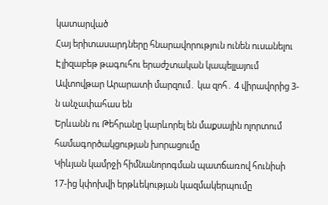կատարված
Հայ երիտասարդները հնարավորություն ունեն ուսանելու Էլիզաբեթ թագուհու երաժշտական կապելլայում
Ավտովթար Արարատի մարզում․ կա զոհ․ 4 վիրավորից 3-ն անչափահաս են
Երևանն ու Թեհրանը կարևորել են մաքսային ոլորտում համագործակցության խորացումը
Կիևյան կամրջի հիմնանորոգման պատճառով հունիսի 17-ից կփոխվի երթևեկության կազմակերպումը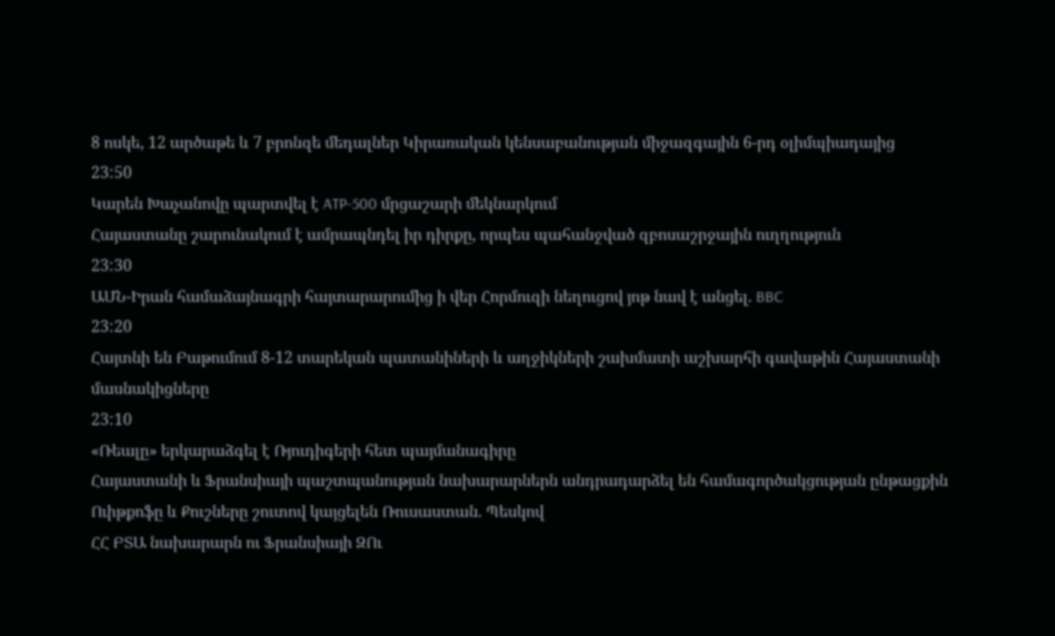8 ոսկե, 12 արծաթե և 7 բրոնզե մեդալներ Կիրառական կենսաբանության միջազգային 6-րդ օլիմպիադայից
23:50
Կարեն Խաչանովը պարտվել է ATP-500 մրցաշարի մեկնարկում
Հայաստանը շարունակում է ամրապնդել իր դիրքը, որպես պահանջված զբոսաշրջային ուղղություն
23:30
ԱՄՆ-Իրան համաձայնագրի հայտարարումից ի վեր Հորմուզի նեղուցով յոթ նավ է անցել. BBC
23:20
Հայտնի են Բաթումում 8-12 տարեկան պատանիների և աղջիկների շախմատի աշխարհի գավաթին Հայաստանի մասնակիցները
23:10
«Ռեալը» երկարաձգել է Ռյուդիգերի հետ պայմանագիրը
Հայաստանի և Ֆրանսիայի պաշտպանության նախարարներն անդրադարձել են համագործակցության ընթացքին
Ուիթքոֆը և Քուշները շուտով կայցելեն Ռուսաստան. Պեսկով
ՀՀ ԲՏԱ նախարարն ու Ֆրանսիայի ԶՈւ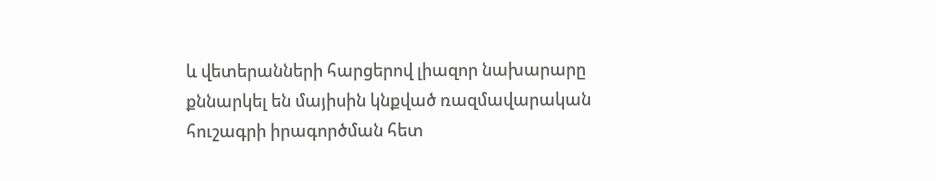և վետերանների հարցերով լիազոր նախարարը քննարկել են մայիսին կնքված ռազմավարական հուշագրի իրագործման հետ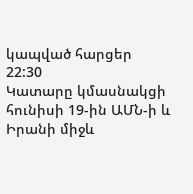կապված հարցեր
22:30
Կատարը կմասնակցի հունիսի 19-ին ԱՄՆ-ի և Իրանի միջև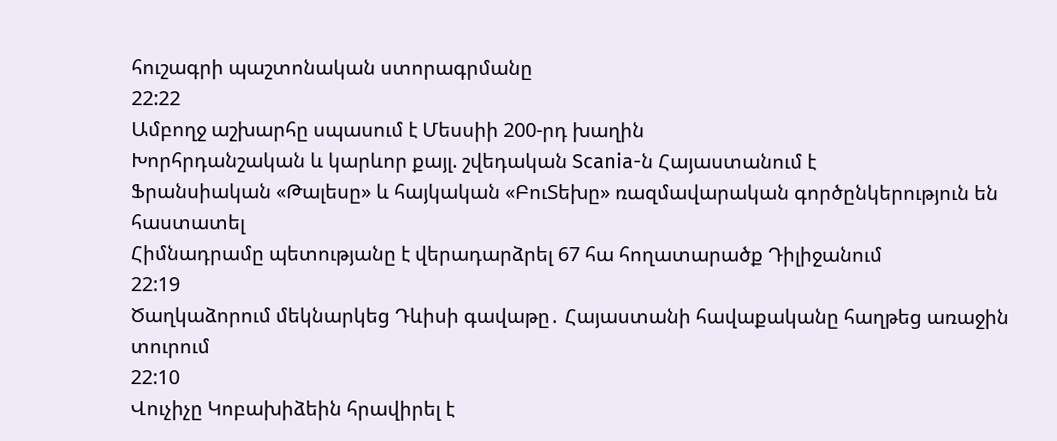հուշագրի պաշտոնական ստորագրմանը
22:22
Ամբողջ աշխարհը սպասում է Մեսսիի 200-րդ խաղին
Խորհրդանշական և կարևոր քայլ. շվեդական Scania-ն Հայաստանում է
Ֆրանսիական «Թալեսը» և հայկական «ԲուՏեխը» ռազմավարական գործընկերություն են հաստատել
Հիմնադրամը պետությանը է վերադարձրել 67 հա հողատարածք Դիլիջանում
22:19
Ծաղկաձորում մեկնարկեց Դևիսի գավաթը․ Հայաստանի հավաքականը հաղթեց առաջին տուրում
22:10
Վուչիչը Կոբախիձեին հրավիրել է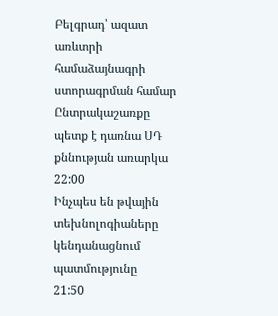Բելգրադ՝ ազատ առևտրի համաձայնագրի ստորագրման համար
Ընտրակաշառքը պետք է դառնա ՍԴ քննության առարկա
22:00
Ինչպես են թվային տեխնոլոգիաները կենդանացնում պատմությունը
21:50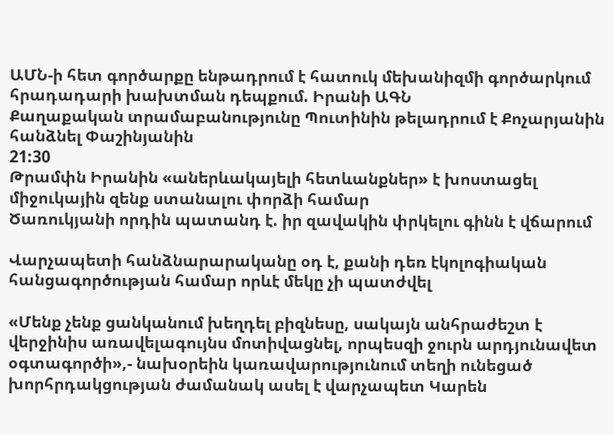ԱՄՆ-ի հետ գործարքը ենթադրում է հատուկ մեխանիզմի գործարկում հրադադարի խախտման դեպքում. Իրանի ԱԳՆ
Քաղաքական տրամաբանությունը Պուտինին թելադրում է Քոչարյանին հանձնել Փաշինյանին
21:30
Թրամփն Իրանին «աներևակայելի հետևանքներ» է խոստացել միջուկային զենք ստանալու փորձի համար
Ծառուկյանի որդին պատանդ է. իր զավակին փրկելու գինն է վճարում

Վարչապետի հանձնարարականը օդ է, քանի դեռ էկոլոգիական հանցագործության համար որևէ մեկը չի պատժվել

«Մենք չենք ցանկանում խեղդել բիզնեսը, սակայն անհրաժեշտ է վերջինիս առավելագույնս մոտիվացնել, որպեսզի ջուրն արդյունավետ օգտագործի»,- նախօրեին կառավարությունում տեղի ունեցած խորհրդակցության ժամանակ ասել է վարչապետ Կարեն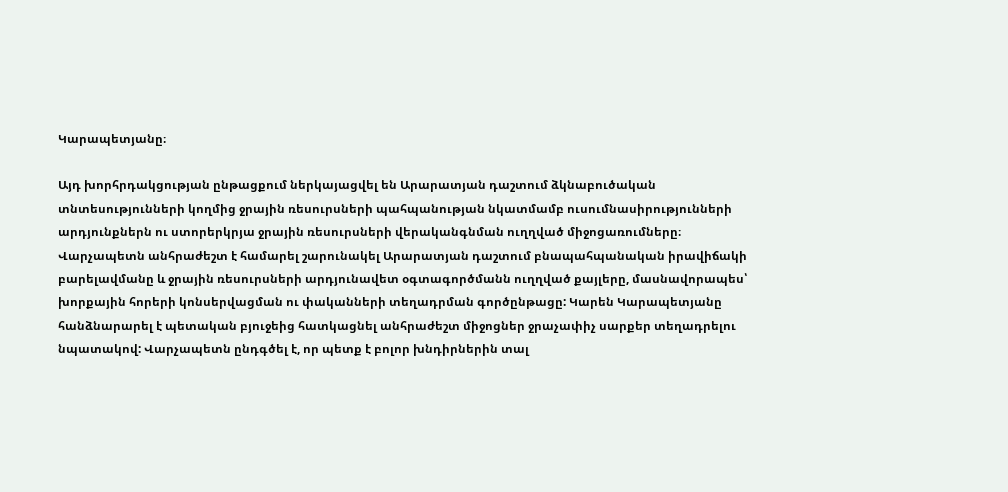Կարապետյանը։

Այդ խորհրդակցության ընթացքում ներկայացվել են Արարատյան դաշտում ձկնաբուծական տնտեսությունների կողմից ջրային ռեսուրսների պահպանության նկատմամբ ուսումնասիրությունների արդյունքներն ու ստորերկրյա ջրային ռեսուրսների վերականգնման ուղղված միջոցառումները։ Վարչապետն անհրաժեշտ է համարել շարունակել Արարատյան դաշտում բնապահպանական իրավիճակի բարելավմանը և ջրային ռեսուրսների արդյունավետ օգտագործմանն ուղղված քայլերը, մասնավորապես՝ խորքային հորերի կոնսերվացման ու փականների տեղադրման գործընթացը: Կարեն Կարապետյանը հանձնարարել է պետական բյուջեից հատկացնել անհրաժեշտ միջոցներ ջրաչափիչ սարքեր տեղադրելու նպատակով: Վարչապետն ընդգծել է, որ պետք է բոլոր խնդիրներին տալ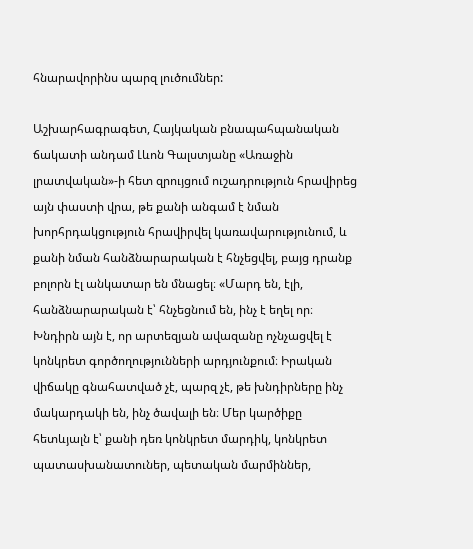հնարավորինս պարզ լուծումներ:

Աշխարհագրագետ, Հայկական բնապահպանական ճակատի անդամ Լևոն Գալստյանը «Առաջին լրատվական»-ի հետ զրույցում ուշադրություն հրավիրեց այն փաստի վրա, թե քանի անգամ է նման խորհրդակցություն հրավիրվել կառավարությունում, և քանի նման հանձնարարական է հնչեցվել, բայց դրանք բոլորն էլ անկատար են մնացել։ «Մարդ են, էլի, հանձնարարական է՝ հնչեցնում են, ինչ է եղել որ։ Խնդիրն այն է, որ արտեզյան ավազանը ոչնչացվել է կոնկրետ գործողությունների արդյունքում։ Իրական վիճակը գնահատված չէ, պարզ չէ, թե խնդիրները ինչ մակարդակի են, ինչ ծավալի են։ Մեր կարծիքը հետևյալն է՝ քանի դեռ կոնկրետ մարդիկ, կոնկրետ պատասխանատուներ, պետական մարմիններ,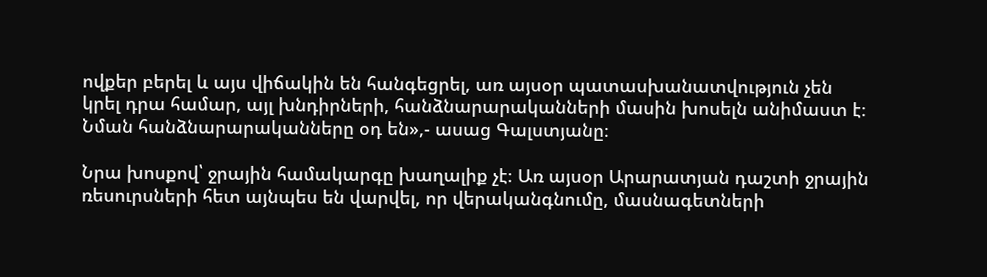ովքեր բերել և այս վիճակին են հանգեցրել, առ այսօր պատասխանատվություն չեն կրել դրա համար, այլ խնդիրների, հանձնարարականների մասին խոսելն անիմաստ է։ Նման հանձնարարականները օդ են»,- ասաց Գալստյանը։

Նրա խոսքով՝ ջրային համակարգը խաղալիք չէ։ Առ այսօր Արարատյան դաշտի ջրային ռեսուրսների հետ այնպես են վարվել, որ վերականգնումը, մասնագետների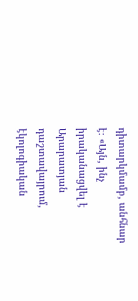դիտարկմամբ, անհնար է։ «Այն, ինչ իրականացվել է Արարատյան դաշտավայրում, էկոլոգիական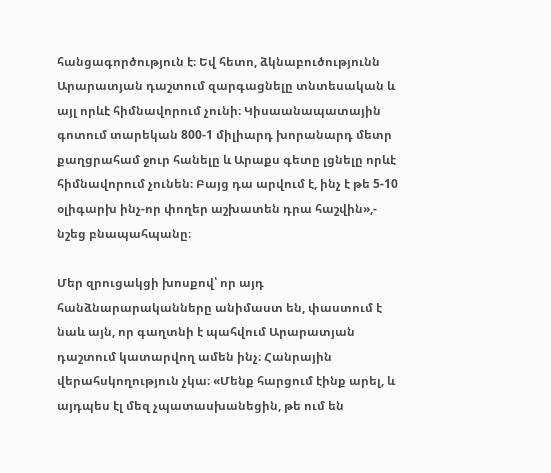հանցագործություն է։ Եվ հետո, ձկնաբուծությունն Արարատյան դաշտում զարգացնելը տնտեսական և այլ որևէ հիմնավորում չունի։ Կիսաանապատային գոտում տարեկան 800-1 միլիարդ խորանարդ մետր քաղցրահամ ջուր հանելը և Արաքս գետը լցնելը որևէ հիմնավորում չունեն։ Բայց դա արվում է, ինչ է թե 5-10 օլիգարխ ինչ-որ փողեր աշխատեն դրա հաշվին»,- նշեց բնապահպանը։

Մեր զրուցակցի խոսքով՝ որ այդ հանձնարարականները անիմաստ են, փաստում է նաև այն, որ գաղտնի է պահվում Արարատյան դաշտում կատարվող ամեն ինչ։ Հանրային վերահսկողություն չկա։ «Մենք հարցում էինք արել, և այդպես էլ մեզ չպատասխանեցին, թե ում են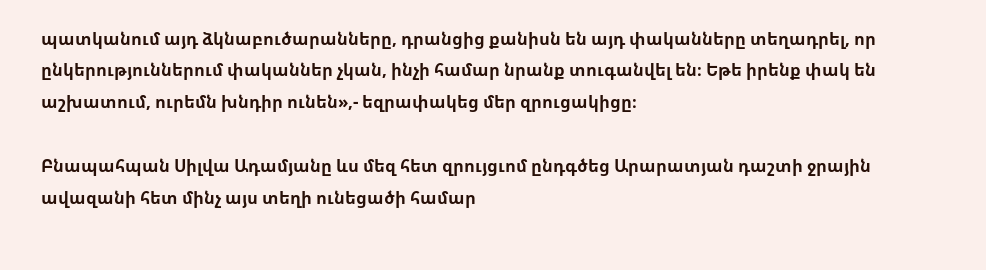պատկանում այդ ձկնաբուծարանները, դրանցից քանիսն են այդ փականները տեղադրել, որ ընկերություններում փականներ չկան, ինչի համար նրանք տուգանվել են։ Եթե իրենք փակ են աշխատում, ուրեմն խնդիր ունեն»,- եզրափակեց մեր զրուցակիցը։

Բնապահպան Սիլվա Ադամյանը ևս մեզ հետ զրույցւոմ ընդգծեց Արարատյան դաշտի ջրային ավազանի հետ մինչ այս տեղի ունեցածի համար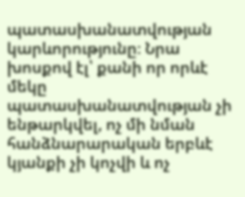պատասխանատվության կարևորությունը։ Նրա խոսքով էլ՝ քանի որ որևէ մեկը պատասխանատվության չի ենթարկվել, ոչ մի նման հանձնարարական երբևէ կյանքի չի կոչվի և ոչ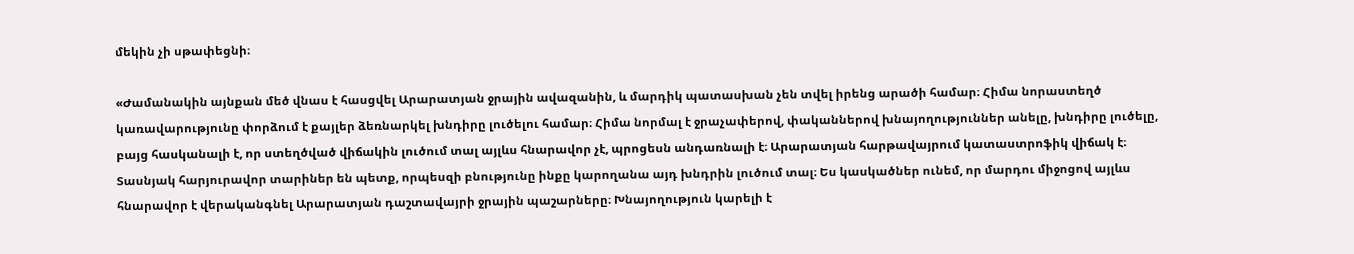մեկին չի սթափեցնի։

«Ժամանակին այնքան մեծ վնաս է հասցվել Արարատյան ջրային ավազանին, և մարդիկ պատասխան չեն տվել իրենց արածի համար։ Հիմա նորաստեղծ կառավարությունը փորձում է քայլեր ձեռնարկել խնդիրը լուծելու համար։ Հիմա նորմալ է ջրաչափերով, փականներով խնայողություններ անելը, խնդիրը լուծելը, բայց հասկանալի է, որ ստեղծված վիճակին լուծում տալ այլևս հնարավոր չէ, պրոցեսն անդառնալի է։ Արարատյան հարթավայրում կատաստրոֆիկ վիճակ է։ Տասնյակ հարյուրավոր տարիներ են պետք, որպեսզի բնությունը ինքը կարողանա այդ խնդրին լուծում տալ։ Ես կասկածներ ունեմ, որ մարդու միջոցով այլևս հնարավոր է վերականգնել Արարատյան դաշտավայրի ջրային պաշարները։ Խնայողություն կարելի է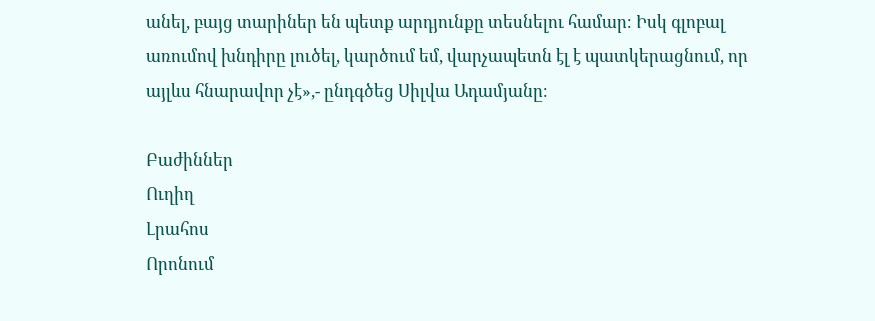անել, բայց տարիներ են պետք արդյունքը տեսնելու համար։ Իսկ գլոբալ առումով խնդիրը լուծել, կարծում եմ, վարչապետն էլ է պատկերացնում, որ այլևս հնարավոր չէ»,- ընդգծեց Սիլվա Ադամյանը։

Բաժիններ
Ուղիղ
Լրահոս
Որոնում